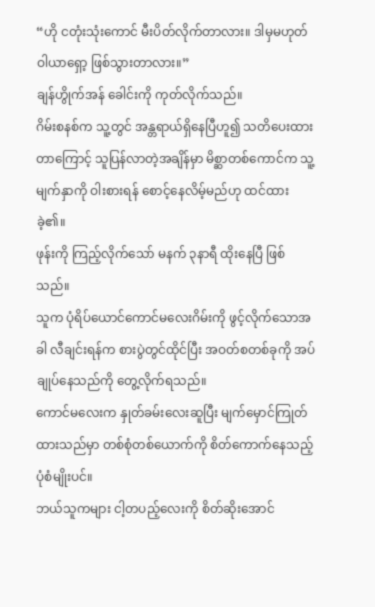“ဟို ငတုံးသုံးကောင် မီးပိတ်လိုက်တာလား။ ဒါမှမဟုတ် ဝါယာရှော့ ဖြစ်သွားတာလား။”
ချန်ဟွိုက်အန် ခေါင်းကို ကုတ်လိုက်သည်။
ဂိမ်းစနစ်က သူ့တွင် အန္တရာယ်ရှိနေပြီဟူ၍ သတိပေးထားတာကြောင့် သူပြန်လာတဲ့အချိန်မှာ မိစ္ဆာတစ်ကောင်က သူ့မျက်နှာကို ဝါးစားရန် စောင့်နေလိမ့်မည်ဟု ထင်ထားခဲ့၏။
ဖုန်းကို ကြည့်လိုက်သော် မနက် ၃နာရီ ထိုးနေပြီ ဖြစ်သည်။
သူက ပုံရိပ်ယောင်ကောင်မလေးဂိမ်းကို ဖွင့်လိုက်သောအခါ လီချင်းရန်က စားပွဲတွင်ထိုင်ပြီး အဝတ်စတစ်ခုကို အပ်ချုပ်နေသည်ကို တွေ့လိုက်ရသည်။
ကောင်မလေးက နှုတ်ခမ်းလေးဆူပြီး မျက်မှောင်ကြုတ်ထားသည်မှာ တစ်စုံတစ်ယောက်ကို စိတ်ကောက်နေသည့်ပုံစံမျိုးပင်။
ဘယ်သူကများ ငါ့တပည့်လေးကို စိတ်ဆိုးအောင်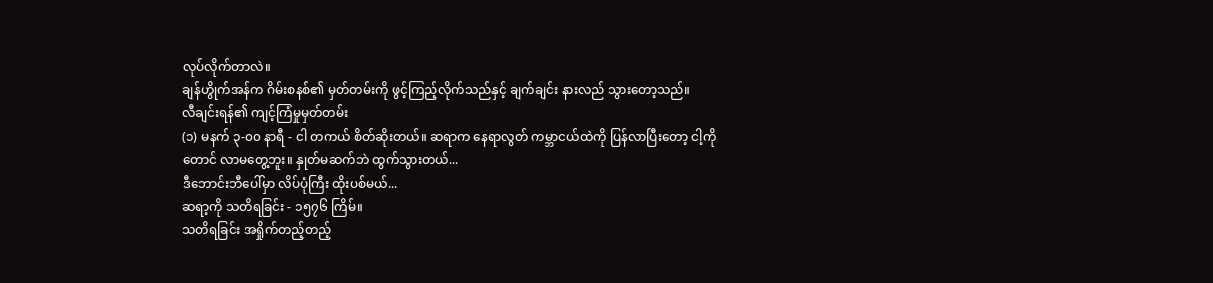လုပ်လိုက်တာလဲ။
ချန်ဟွိုက်အန်က ဂိမ်းစနစ်၏ မှတ်တမ်းကို ဖွင့်ကြည့်လိုက်သည်နှင့် ချက်ချင်း နားလည် သွားတော့သည်။
လီချင်းရန်၏ ကျင့်ကြံမှုမှတ်တမ်း
(၁) မနက် ၃-၀၀ နာရီ - ငါ တကယ် စိတ်ဆိုးတယ်။ ဆရာက နေရာလွတ် ကမ္ဘာငယ်ထဲကို ပြန်လာပြီးတော့ ငါ့ကိုတောင် လာမတွေ့ဘူး။ နှုတ်မဆက်ဘဲ ထွက်သွားတယ်...
ဒီဘောင်းဘီပေါ်မှာ လိပ်ပုံကြီး ထိုးပစ်မယ်...
ဆရာ့ကို သတိရခြင်း - ၁၅၇၆ ကြိမ်။
သတိရခြင်း အရှိုက်တည့်တည့်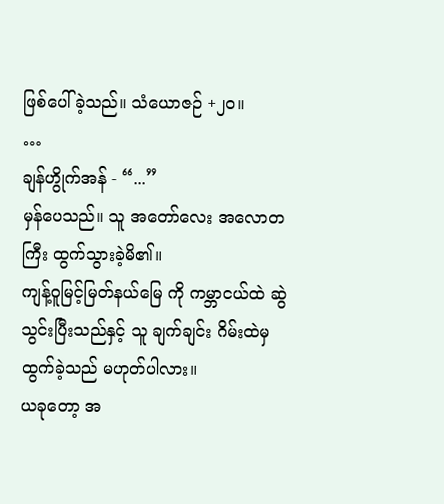ဖြစ်ပေါ်ခဲ့သည်။ သံယောဇဉ် +၂၀။
…
ချန်ဟွိုက်အန် - “...”
မှန်ပေသည်။ သူ အတော်လေး အလောတကြီး ထွက်သွားခဲ့မိ၏။
ကျန့်ဝူမြင့်မြတ်နယ်မြေ ကို ကမ္ဘာငယ်ထဲ ဆွဲသွင်းပြီးသည်နှင့် သူ ချက်ချင်း ဂိမ်းထဲမှ ထွက်ခဲ့သည် မဟုတ်ပါလား။
ယခုတော့ အ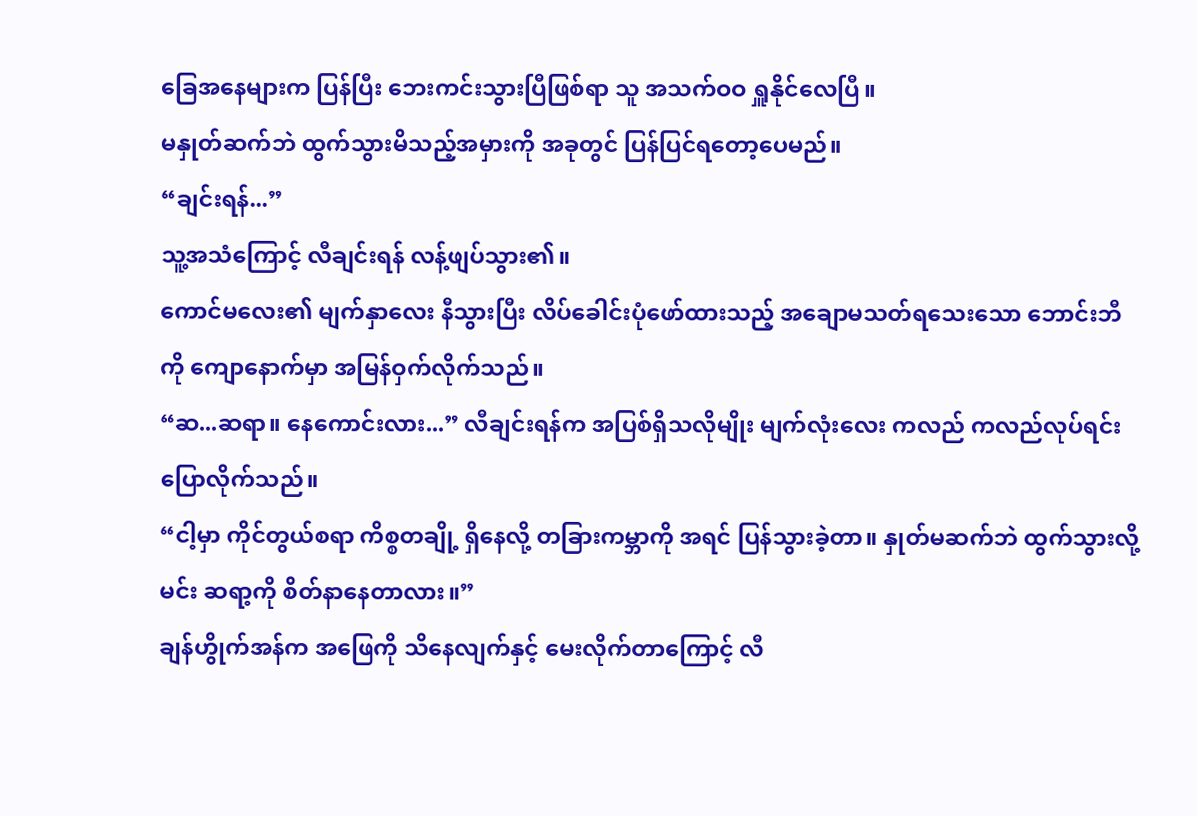ခြေအနေများက ပြန်ပြီး ဘေးကင်းသွားပြီဖြစ်ရာ သူ အသက်ဝဝ ရှူနိုင်လေပြီ။
မနှုတ်ဆက်ဘဲ ထွက်သွားမိသည့်အမှားကို အခုတွင် ပြန်ပြင်ရတော့ပေမည်။
“ချင်းရန်...”
သူ့အသံကြောင့် လီချင်းရန် လန့်ဖျပ်သွား၏။
ကောင်မလေး၏ မျက်နှာလေး နီသွားပြီး လိပ်ခေါင်းပုံဖော်ထားသည့် အချောမသတ်ရသေးသော ဘောင်းဘီကို ကျောနောက်မှာ အမြန်ဝှက်လိုက်သည်။
“ဆ...ဆရာ။ နေကောင်းလား...” လီချင်းရန်က အပြစ်ရှိသလိုမျိုး မျက်လုံးလေး ကလည် ကလည်လုပ်ရင်း ပြောလိုက်သည်။
“ငါ့မှာ ကိုင်တွယ်စရာ ကိစ္စတချို့ ရှိနေလို့ တခြားကမ္ဘာကို အရင် ပြန်သွားခဲ့တာ။ နှုတ်မဆက်ဘဲ ထွက်သွားလို့ မင်း ဆရာ့ကို စိတ်နာနေတာလား။”
ချန်ဟွိုက်အန်က အဖြေကို သိနေလျက်နှင့် မေးလိုက်တာကြောင့် လီ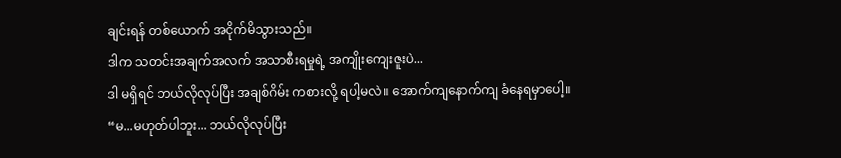ချင်းရန် တစ်ယောက် အငိုက်မိသွားသည်။
ဒါက သတင်းအချက်အလက် အသာစီးရမှုရဲ့ အကျိုးကျေးဇူးပဲ...
ဒါ မရှိရင် ဘယ်လိုလုပ်ပြီး အချစ်ဂိမ်း ကစားလို့ ရပါ့မလဲ။ အောက်ကျနောက်ကျ ခံနေရမှာပေါ့။
“မ...မဟုတ်ပါဘူး... ဘယ်လိုလုပ်ပြီး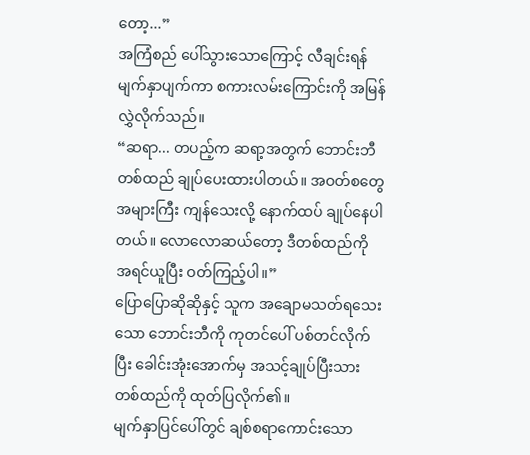တော့...”
အကြံစည် ပေါ်သွားသောကြောင့် လီချင်းရန် မျက်နှာပျက်ကာ စကားလမ်းကြောင်းကို အမြန် လွှဲလိုက်သည်။
“ဆရာ... တပည့်က ဆရာ့အတွက် ဘောင်းဘီတစ်ထည် ချုပ်ပေးထားပါတယ်။ အဝတ်စတွေ အများကြီး ကျန်သေးလို့ နောက်ထပ် ချုပ်နေပါတယ်။ လောလောဆယ်တော့ ဒီတစ်ထည်ကို အရင်ယူပြီး ဝတ်ကြည့်ပါ။”
ပြောပြောဆိုဆိုနှင့် သူက အချောမသတ်ရသေးသော ဘောင်းဘီကို ကုတင်ပေါ် ပစ်တင်လိုက်ပြီး ခေါင်းအုံးအောက်မှ အသင့်ချုပ်ပြီးသား တစ်ထည်ကို ထုတ်ပြလိုက်၏။
မျက်နှာပြင်ပေါ်တွင် ချစ်စရာကောင်းသော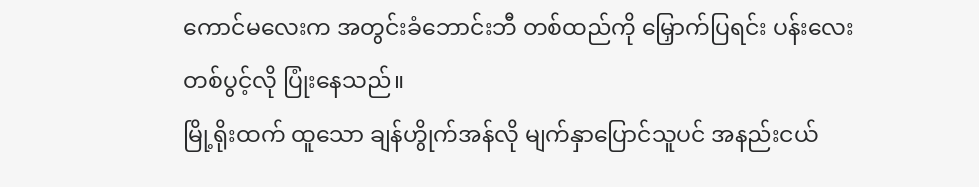ကောင်မလေးက အတွင်းခံဘောင်းဘီ တစ်ထည်ကို မြှောက်ပြရင်း ပန်းလေးတစ်ပွင့်လို ပြုံးနေသည်။
မြို့ရိုးထက် ထူသော ချန်ဟွိုက်အန်လို မျက်နှာပြောင်သူပင် အနည်းငယ်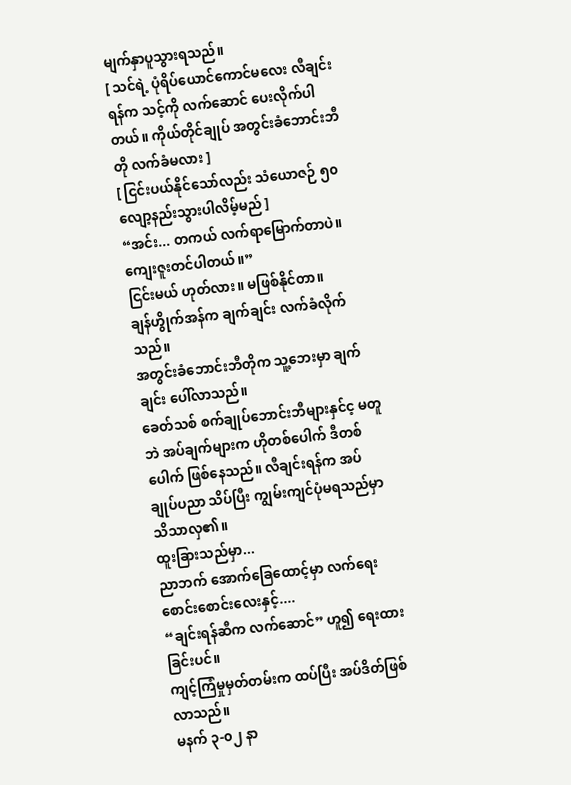မျက်နှာပူသွားရသည်။
[ သင်ရဲ့ ပုံရိပ်ယောင်ကောင်မလေး လီချင်းရန်က သင့်ကို လက်ဆောင် ပေးလိုက်ပါတယ်။ ကိုယ်တိုင်ချုပ် အတွင်းခံဘောင်းဘီတို လက်ခံမလား ]
[ ငြင်းပယ်နိုင်သော်လည်း သံယောဇဉ် ၅၀ လျော့နည်းသွားပါလိမ့်မည် ]
“အင်း... တကယ် လက်ရာမြောက်တာပဲ။ ကျေးဇူးတင်ပါတယ်။”
ငြင်းမယ် ဟုတ်လား။ မဖြစ်နိုင်တာ။
ချန်ဟွိုက်အန်က ချက်ချင်း လက်ခံလိုက်သည်။
အတွင်းခံဘောင်းဘီတိုက သူ့ဘေးမှာ ချက်ချင်း ပေါ်လာသည်။
ခေတ်သစ် စက်ချုပ်ဘောင်းဘီများနှင်င့ မတူဘဲ အပ်ချက်များက ဟိုတစ်ပေါက် ဒီတစ်ပေါက် ဖြစ်နေသည်။ လီချင်းရန်က အပ်ချုပ်ပညာ သိပ်ပြီး ကျွမ်းကျင်ပုံမရသည်မှာ သိသာလှ၏။
ထူးခြားသည်မှာ...
ညာဘက် အောက်ခြေထောင့်မှာ လက်ရေးစောင်းစောင်းလေးနှင့်....
“ချင်းရန်ဆီက လက်ဆောင်” ဟူ၍ ရေးထားခြင်းပင်။
ကျင့်ကြံမှုမှတ်တမ်းက ထပ်ပြီး အပ်ဒိတ်ဖြစ်လာသည်။
မနက် ၃-၀၂ နာ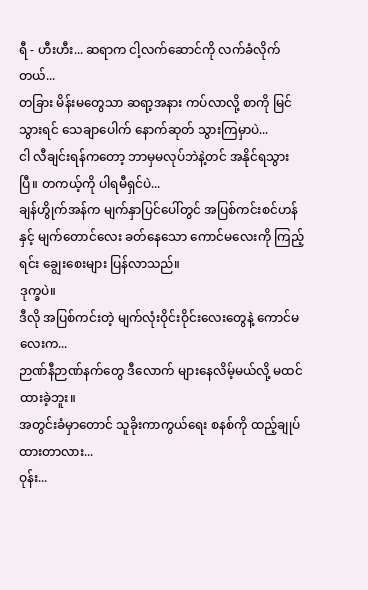ရီ - ဟီးဟီး... ဆရာက ငါ့လက်ဆောင်ကို လက်ခံလိုက်တယ်...
တခြား မိန်းမတွေသာ ဆရာ့အနား ကပ်လာလို့ စာကို မြင်သွားရင် သေချာပေါက် နောက်ဆုတ် သွားကြမှာပဲ...
ငါ လီချင်းရန်ကတော့ ဘာမှမလုပ်ဘဲနဲ့တင် အနိုင်ရသွားပြီ။ တကယ့်ကို ပါရမီရှင်ပဲ...
ချန်ဟွိုက်အန်က မျက်နှာပြင်ပေါ်တွင် အပြစ်ကင်းစင်ဟန်နှင့် မျက်တောင်လေး ခတ်နေသော ကောင်မလေးကို ကြည့်ရင်း ချွေးစေးများ ပြန်လာသည်။
ဒုက္ခပဲ။
ဒီလို အပြစ်ကင်းတဲ့ မျက်လုံးဝိုင်းဝိုင်းလေးတွေနဲ့ ကောင်မလေးက...
ဉာဏ်နီဉာဏ်နက်တွေ ဒီလောက် များနေလိမ့်မယ်လို့ မထင်ထားခဲ့ဘူး။
အတွင်းခံမှာတောင် သူခိုးကာကွယ်ရေး စနစ်ကို ထည့်ချုပ်ထားတာလား...
ဝုန်း...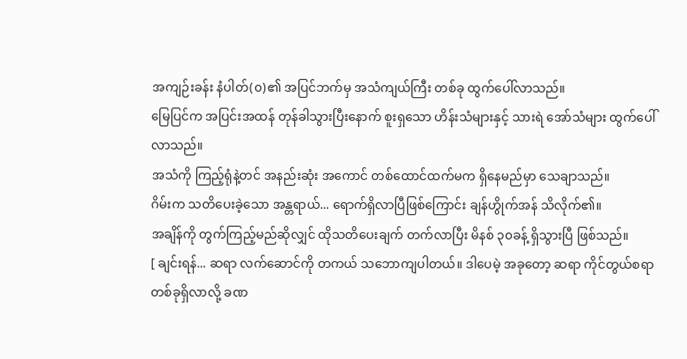အကျဉ်းခန်း နံပါတ်(၀)၏ အပြင်ဘက်မှ အသံကျယ်ကြီး တစ်ခု ထွက်ပေါ်လာသည်။
မြေပြင်က အပြင်းအထန် တုန်ခါသွားပြီးနောက် စူးရှသော ဟိန်းသံများနှင့် သားရဲ အော်သံများ ထွက်ပေါ်လာသည်။
အသံကို ကြည့်ရုံနဲ့တင် အနည်းဆုံး အကောင် တစ်ထောင်ထက်မက ရှိနေမည်မှာ သေချာသည်။
ဂိမ်းက သတိပေးခဲ့သော အန္တရာယ်... ရောက်ရှိလာပြီဖြစ်ကြောင်း ချန်ဟွိုက်အန် သိလိုက်၏။
အချိန်ကို တွက်ကြည့်မည်ဆိုလျှင် ထိုသတိပေးချက် တက်လာပြီး မိနစ် ၃၀ခန့် ရှိသွားပြီ ဖြစ်သည်။
[ ချင်းရန်... ဆရာ လက်ဆောင်ကို တကယ် သဘောကျပါတယ်။ ဒါပေမဲ့ အခုတော့ ဆရာ ကိုင်တွယ်စရာ တစ်ခုရှိလာလို့ ခဏ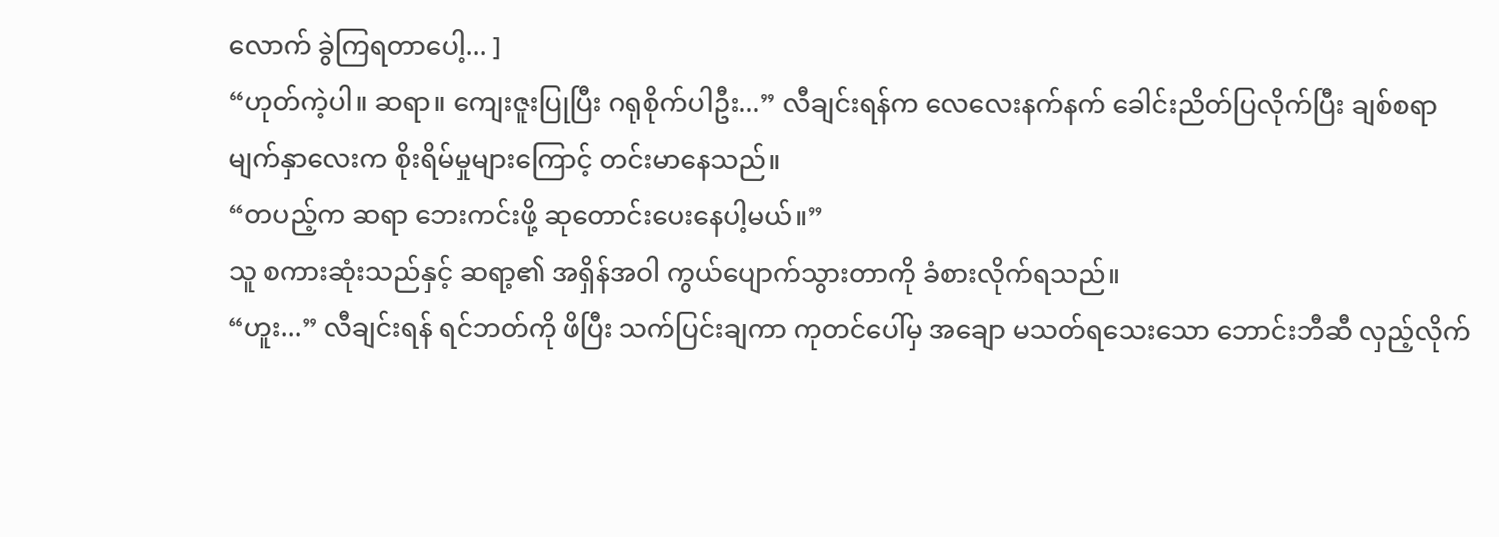လောက် ခွဲကြရတာပေါ့... ]
“ဟုတ်ကဲ့ပါ။ ဆရာ။ ကျေးဇူးပြုပြီး ဂရုစိုက်ပါဦး...” လီချင်းရန်က လေလေးနက်နက် ခေါင်းညိတ်ပြလိုက်ပြီး ချစ်စရာမျက်နှာလေးက စိုးရိမ်မှုများကြောင့် တင်းမာနေသည်။
“တပည့်က ဆရာ ဘေးကင်းဖို့ ဆုတောင်းပေးနေပါ့မယ်။”
သူ စကားဆုံးသည်နှင့် ဆရာ့၏ အရှိန်အဝါ ကွယ်ပျောက်သွားတာကို ခံစားလိုက်ရသည်။
“ဟူး...” လီချင်းရန် ရင်ဘတ်ကို ဖိပြီး သက်ပြင်းချကာ ကုတင်ပေါ်မှ အချော မသတ်ရသေးသော ဘောင်းဘီဆီ လှည့်လိုက်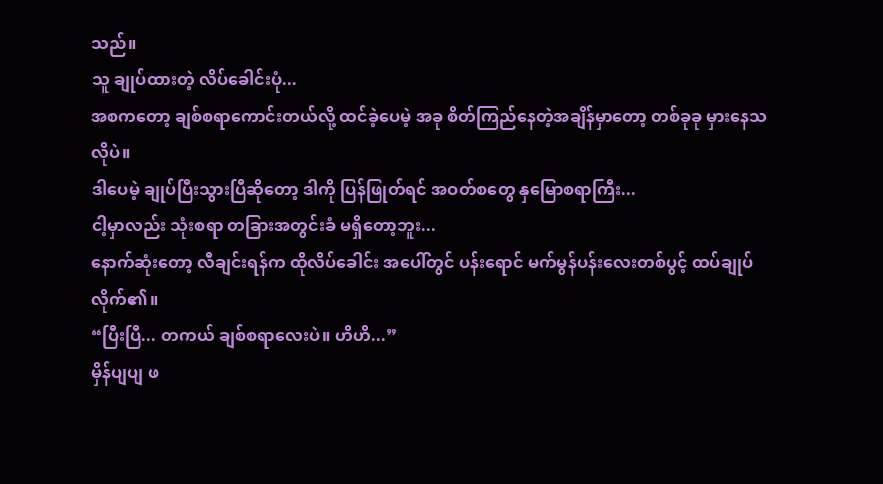သည်။
သူ ချုပ်ထားတဲ့ လိပ်ခေါင်းပုံ...
အစကတော့ ချစ်စရာကောင်းတယ်လို့ ထင်ခဲ့ပေမဲ့ အခု စိတ်ကြည်နေတဲ့အချိန်မှာတော့ တစ်ခုခု မှားနေသလိုပဲ။
ဒါပေမဲ့ ချုပ်ပြီးသွားပြီဆိုတော့ ဒါကို ပြန်ဖြုတ်ရင် အဝတ်စတွေ နှမြောစရာကြီး...
ငါ့မှာလည်း သုံးစရာ တခြားအတွင်းခံ မရှိတော့ဘူး...
နောက်ဆုံးတော့ လီချင်းရန်က ထိုလိပ်ခေါင်း အပေါ်တွင် ပန်းရောင် မက်မွန်ပန်းလေးတစ်ပွင့် ထပ်ချုပ်လိုက်၏။
“ပြီးပြီ... တကယ် ချစ်စရာလေးပဲ။ ဟိဟိ...”
မှိန်ပျပျ ဖ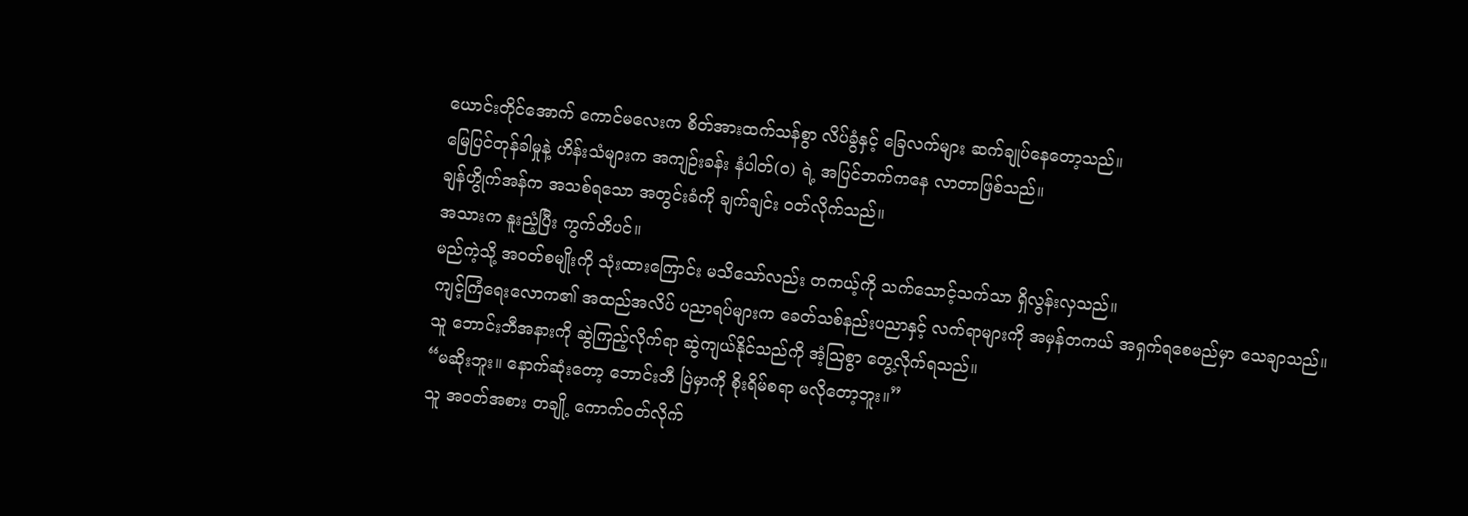ယောင်းတိုင်အောက် ကောင်မလေးက စိတ်အားထက်သန်စွာ လိပ်ခွံနှင့် ခြေလက်များ ဆက်ချုပ်နေတော့သည်။
မြေပြင်တုန်ခါမှုနဲ့ ဟိန်းသံများက အကျဉ်းခန်း နံပါတ်(၀) ရဲ့ အပြင်ဘက်ကနေ လာတာဖြစ်သည်။
ချန်ဟွိုက်အန်က အသစ်ရသော အတွင်းခံကို ချက်ချင်း ဝတ်လိုက်သည်။
အသားက နူးညံ့ပြီး ကွက်တိပင်။
မည်ကဲ့သို့ အဝတ်စမျိုးကို သုံးထားကြောင်း မသိသော်လည်း တကယ့်ကို သက်သောင့်သက်သာ ရှိလွန်းလှသည်။
ကျင့်ကြံရေးလောက၏ အထည်အလိပ် ပညာရပ်များက ခေတ်သစ်နည်းပညာနှင့် လက်ရာများကို အမှန်တကယ် အရှက်ရစေမည်မှာ သေချာသည်။
သူ ဘောင်းဘီအနားကို ဆွဲကြည့်လိုက်ရာ ဆွဲကျယ်နိုင်သည်ကို အံ့သြစွာ တွေ့လိုက်ရသည်။
“မဆိုးဘူး။ နောက်ဆုံးတော့ ဘောင်းဘီ ပြဲမှာကို စိုးရိမ်စရာ မလိုတော့ဘူး။”
သူ အဝတ်အစား တချို့ ကောက်ဝတ်လိုက်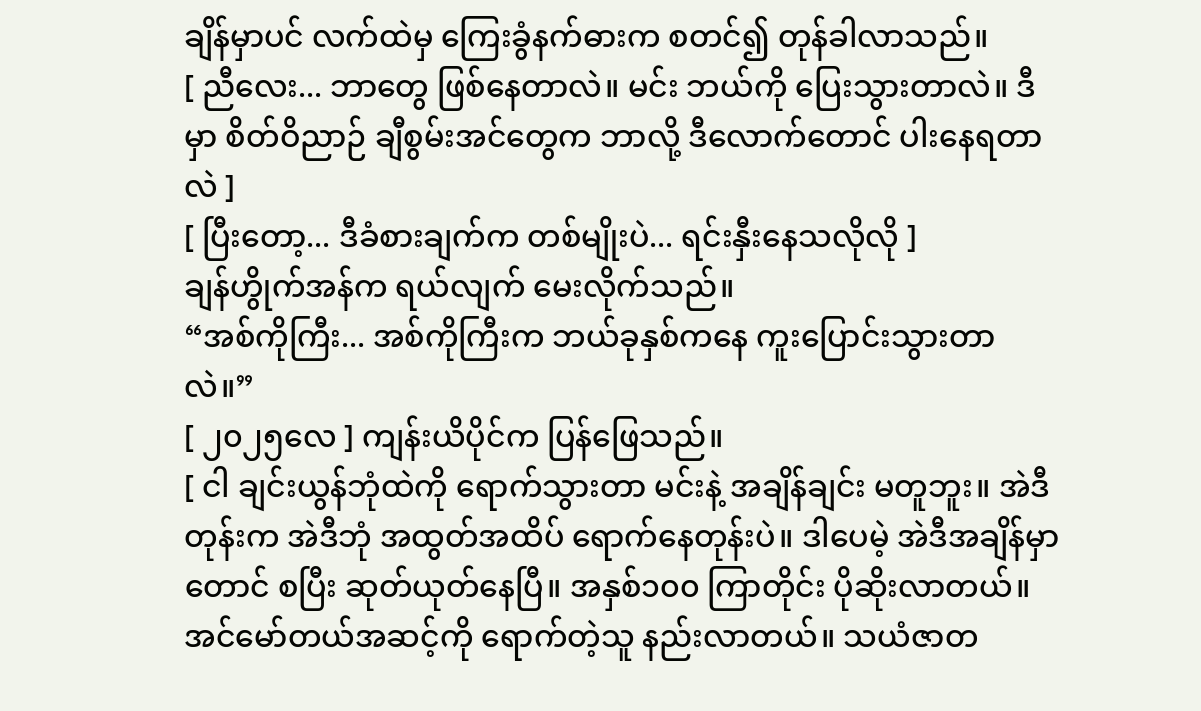ချိန်မှာပင် လက်ထဲမှ ကြေးခွံနက်ဓားက စတင်၍ တုန်ခါလာသည်။
[ ညီလေး... ဘာတွေ ဖြစ်နေတာလဲ။ မင်း ဘယ်ကို ပြေးသွားတာလဲ။ ဒီမှာ စိတ်ဝိညာဉ် ချီစွမ်းအင်တွေက ဘာလို့ ဒီလောက်တောင် ပါးနေရတာလဲ ]
[ ပြီးတော့... ဒီခံစားချက်က တစ်မျိုးပဲ... ရင်းနှီးနေသလိုလို ]
ချန်ဟွိုက်အန်က ရယ်လျက် မေးလိုက်သည်။
“အစ်ကိုကြီး... အစ်ကိုကြီးက ဘယ်ခုနှစ်ကနေ ကူးပြောင်းသွားတာလဲ။”
[ ၂၀၂၅လေ ] ကျန်းယိပိုင်က ပြန်ဖြေသည်။
[ ငါ ချင်းယွန်ဘုံထဲကို ရောက်သွားတာ မင်းနဲ့ အချိန်ချင်း မတူဘူး။ အဲဒီတုန်းက အဲဒီဘုံ အထွတ်အထိပ် ရောက်နေတုန်းပဲ။ ဒါပေမဲ့ အဲဒီအချိန်မှာတောင် စပြီး ဆုတ်ယုတ်နေပြီ။ အနှစ်၁၀၀ ကြာတိုင်း ပိုဆိုးလာတယ်။ အင်မော်တယ်အဆင့်ကို ရောက်တဲ့သူ နည်းလာတယ်။ သယံဇာတ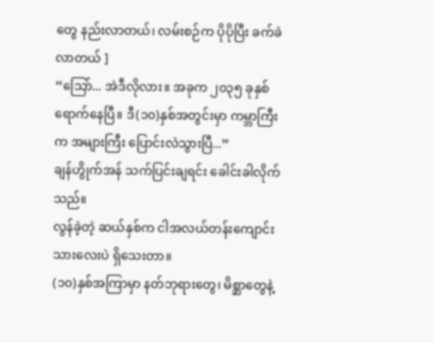တွေ နည်းလာတယ်၊ လမ်းစဉ်က ပိုပိုပြီး ခက်ခဲလာတယ် ]
“သြော်... အဲဒီလိုလား။ အခုက ၂၀၃၅ ခုနှစ် ရောက်နေပြီ။ ဒီ(၁၀)နှစ်အတွင်းမှာ ကမ္ဘာကြီးက အများကြီး ပြောင်းလဲသွားပြီ...”
ချန်ဟွိုက်အန် သက်ပြင်းချရင်း ခေါင်းခါလိုက်သည်။
လွန်ခဲ့တဲ့ ဆယ်နှစ်က ငါအလယ်တန်းကျောင်းသားလေးပဲ ရှိသေးတာ။
(၁၀)နှစ်အကြာမှာ နတ်ဘုရားတွေ၊ မိစ္ဆာတွေနဲ့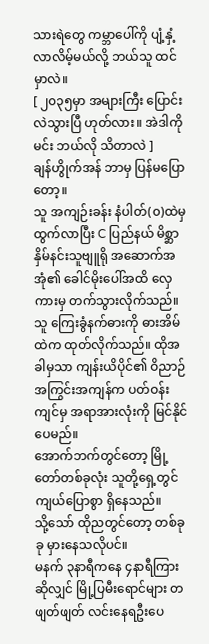သားရဲတွေ ကမ္ဘာပေါ်ကို ပျံ့နှံ့လာလိမ့်မယ်လို့ ဘယ်သူ ထင်မှာလဲ။
[ ၂၀၃၅မှာ အများကြီး ပြောင်းလဲသွားပြီ ဟုတ်လား။ အဲဒါကို မင်း ဘယ်လို သိတာလဲ ]
ချန်ဟွိုက်အန် ဘာမှ ပြန်မပြောတော့။
သူ အကျဉ်းခန်း နံပါတ်(၀)ထဲမှ ထွက်လာပြီး C ပြည်နယ် မိစ္ဆာနှိမ်နင်းသူဗျူရို အဆောက်အအုံ၏ ခေါင်မိုးပေါ်အထိ လှေကားမှ တက်သွားလိုက်သည်။
သူ ကြေးခွံနက်ဓားကို ဓားအိမ်ထဲက ထုတ်လိုက်သည်။ ထိုအခါမှသာ ကျန်းယိပိုင်၏ ဝိညာဉ် အကြွင်းအကျန်က ပတ်ဝန်းကျင်မှ အရာအားလုံးကို မြင်နိုင်ပေမည်။
အောက်ဘက်တွင်တော့ မြို့တော်တစ်ခုလုံး သူတို့ရှေ့တွင် ကျယ်ပြောစွာ ရှိနေသည်။
သို့သော် ထိုညတွင်တော့ တစ်ခုခု မှားနေသလိုပင်။
မနက် ၃နာရီကနေ ၄နာရီကြားဆိုလျှင် မြို့ပြမီးရောင်များ တဖျတ်ဖျတ် လင်းနေရဦးပေ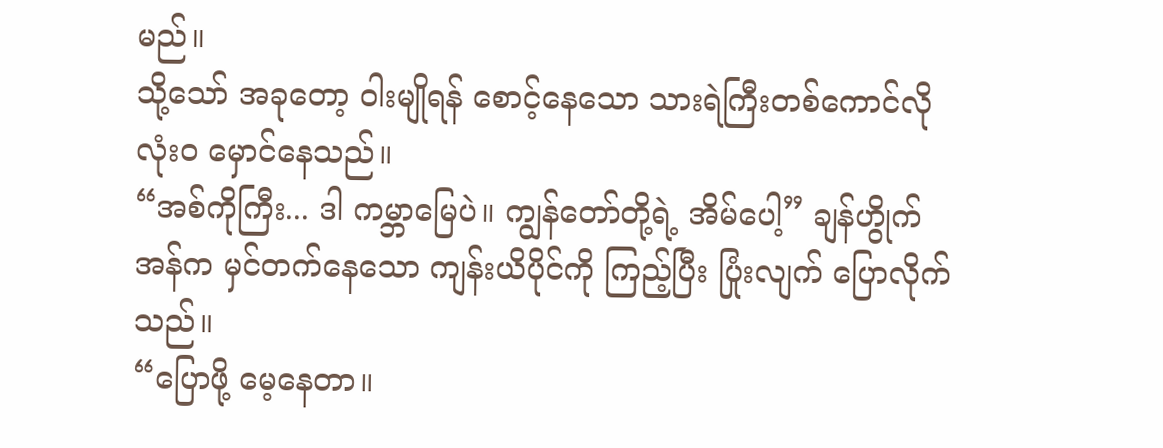မည်။
သို့သော် အခုတော့ ဝါးမျိုရန် စောင့်နေသော သားရဲကြီးတစ်ကောင်လို လုံးဝ မှောင်နေသည်။
“အစ်ကိုကြီး... ဒါ ကမ္ဘာမြေပဲ။ ကျွန်တော်တို့ရဲ့ အိမ်ပေါ့” ချန်ဟွိုက်အန်က မှင်တက်နေသော ကျန်းယိပိုင်ကို ကြည့်ပြီး ပြုံးလျက် ပြောလိုက်သည်။
“ပြောဖို့ မေ့နေတာ။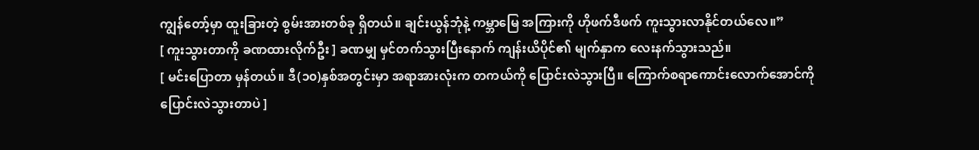ကျွန်တော့်မှာ ထူးခြားတဲ့ စွမ်းအားတစ်ခု ရှိတယ်။ ချင်းယွန်ဘုံနဲ့ ကမ္ဘာမြေ အကြားကို ဟိုဖက်ဒီဖက် ကူးသွားလာနိုင်တယ်လေ။”
[ ကူးသွားတာကို ခဏထားလိုက်ဦး ] ခဏမျှ မှင်တက်သွားပြီးနောက် ကျန်းယိပိုင်၏ မျက်နှာက လေးနက်သွားသည်။
[ မင်းပြောတာ မှန်တယ်။ ဒီ(၁၀)နှစ်အတွင်းမှာ အရာအားလုံးက တကယ်ကို ပြောင်းလဲသွားပြီ။ ကြောက်စရာကောင်းလောက်အောင်ကို ပြောင်းလဲသွားတာပဲ ]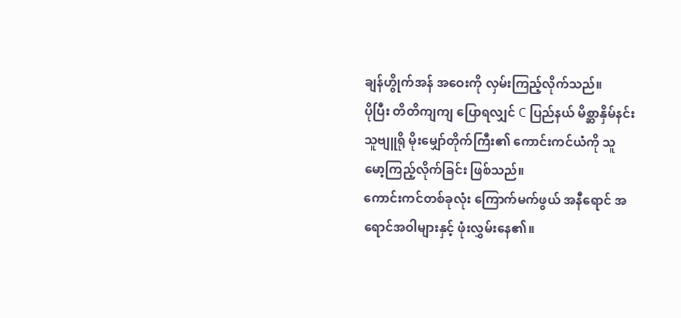ချန်ဟွိုက်အန် အဝေးကို လှမ်းကြည့်လိုက်သည်။
ပိုပြီး တိတိကျကျ ပြောရလျှင် C ပြည်နယ် မိစ္ဆာနှိမ်နင်းသူဗျူရို မိုးမျှော်တိုက်ကြီး၏ ကောင်းကင်ယံကို သူ မော့ကြည့်လိုက်ခြင်း ဖြစ်သည်။
ကောင်းကင်တစ်ခုလုံး ကြောက်မက်ဖွယ် အနီရောင် အရောင်အဝါများနှင့် ဖုံးလွှမ်းနေ၏။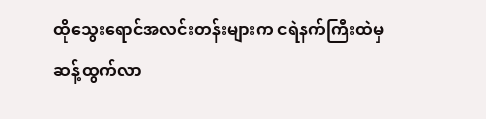ထိုသွေးရောင်အလင်းတန်းများက ငရဲနက်ကြီးထဲမှ ဆန့်ထွက်လာ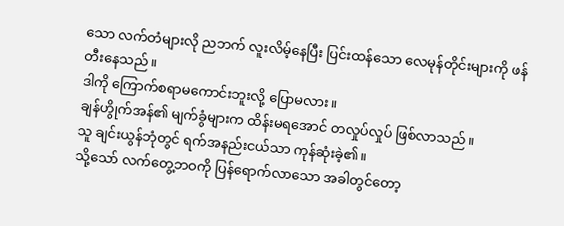သော လက်တံများလို ညဘက် လူးလိမ့်နေပြီး ပြင်းထန်သော လေမုန်တိုင်းများကို ဖန်တီးနေသည်။
ဒါကို ကြောက်စရာမကောင်းဘူးလို့ ပြောမလား။
ချန်ဟွိုက်အန်၏ မျက်ခွံများက ထိန်းမရအောင် တလှုပ်လှုပ် ဖြစ်လာသည်။
သူ ချင်းယွန်ဘုံတွင် ရက်အနည်းငယ်သာ ကုန်ဆုံးခဲ့၏။
သို့သော် လက်တွေ့ဘဝကို ပြန်ရောက်လာသော အခါတွင်တော့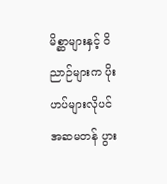မိစ္ဆာများနှင့် ဝိညာဉ်များက ပိုးဟပ်များလိုပင် အဆမတန် ပွား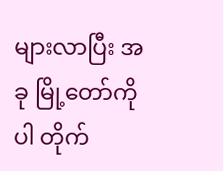များလာပြီး အခု မြို့တော်ကိုပါ တိုက်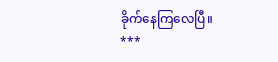ခိုက်နေကြလေပြီ။
***